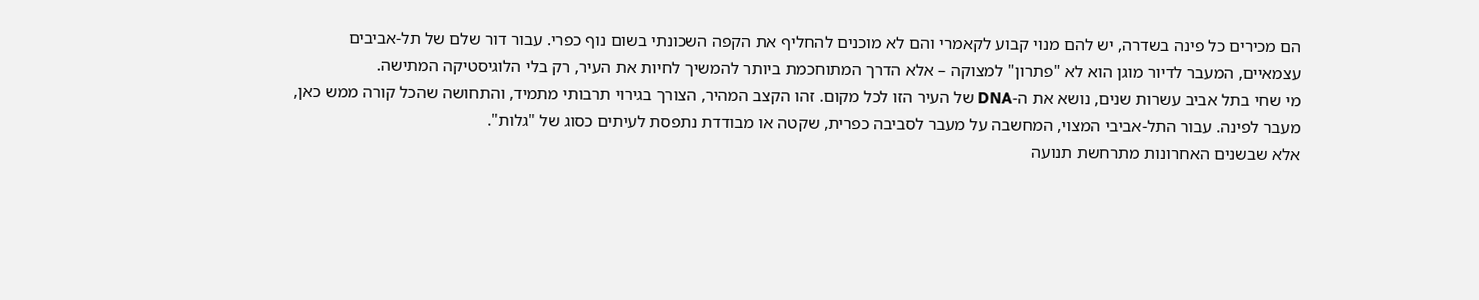הם מכירים כל פינה בשדרה, יש להם מנוי קבוע לקאמרי והם לא מוכנים להחליף את הקפה השכונתי בשום נוף כפרי. עבור דור שלם של תל-אביבים עצמאיים, המעבר לדיור מוגן הוא לא "פתרון" למצוקה – אלא הדרך המתוחכמת ביותר להמשיך לחיות את העיר, רק בלי הלוגיסטיקה המתישה.
מי שחי בתל אביב עשרות שנים, נושא את ה-DNA של העיר הזו לכל מקום. זהו הקצב המהיר, הצורך בגירוי תרבותי מתמיד, והתחושה שהכל קורה ממש כאן, מעבר לפינה. עבור התל-אביבי המצוי, המחשבה על מעבר לסביבה כפרית, שקטה או מבודדת נתפסת לעיתים כסוג של "גלות".
אלא שבשנים האחרונות מתרחשת תנועה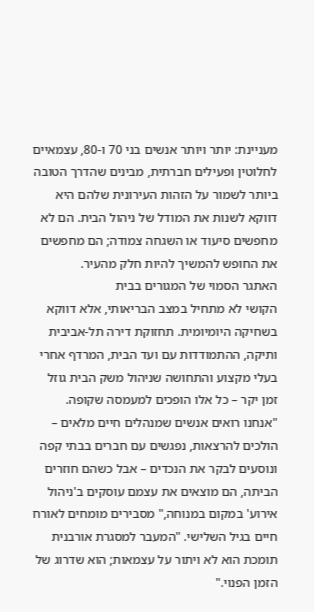מעניינת: יותר ויותר אנשים בני 70 ו-80, עצמאיים לחלוטין ופעילים חברתית, מבינים שהדרך הטובה ביותר לשמור על הזהות העירונית שלהם היא דווקא לשנות את המודל של ניהול הבית. הם לא מחפשים סיעוד או השגחה צמודה; הם מחפשים את החופש להמשיך להיות חלק מהעיר.
האתגר הסמוי של המגורים בבית
הקושי לא מתחיל במצב הבריאותי, אלא דווקא בשחיקה היומיומית. תחזוקת דירה תל-אביבית ותיקה, ההתמודדות עם ועד הבית, המרדף אחרי בעלי מקצוע והתחושה שניהול משק הבית גוזל זמן יקר – כל אלו הופכים למעמסה שקופה.
"אנחנו רואים אנשים שמנהלים חיים מלאים – הולכים להרצאות, נפגשים עם חברים בבתי קפה ונוסעים לבקר את הנכדים – אבל כשהם חוזרים הביתה, הם מוצאים את עצמם עוסקים ב'ניהול אירוע' במקום במנוחה," מסבירים מומחים לאורח חיים בגיל השלישי. "המעבר למסגרת אורבנית תומכת הוא לא ויתור על עצמאות; הוא שדרוג של הזמן הפנוי."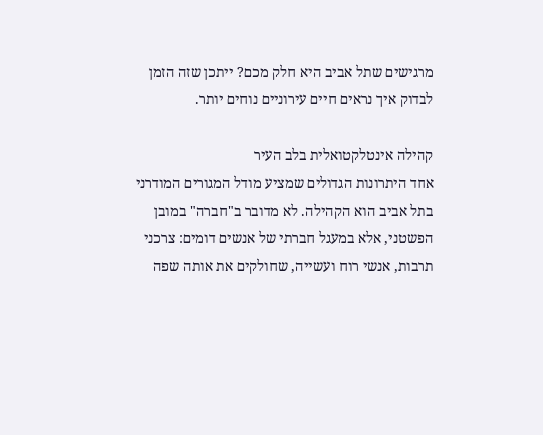מרגישים שתל אביב היא חלק מכם? ייתכן שזה הזמן לבדוק איך נראים חיים עירוניים נוחים יותר.

קהילה אינטלקטואלית בלב העיר
אחד היתרונות הגדולים שמציע מודל המגורים המודרני בתל אביב הוא הקהילה. לא מדובר ב"חברה" במובן הפשטני, אלא במעגל חברתי של אנשים דומים: צרכני תרבות, אנשי רוח ועשייה, שחולקים את אותה שפה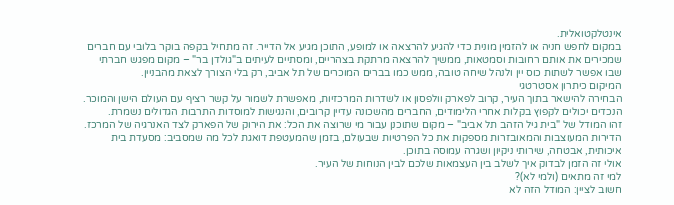אינטלקטואלית.
במקום לחפש חניה או להזמין מונית כדי להגיע להרצאה או למופע, התוכן מגיע אל הדייר. זה מתחיל בקפה בוקר בלובי עם חברים שמכירים את אותם רחובות וסמטאות, ממשיך להרצאה מרתקת בצהריים, ומסתיים לעיתים ב"גולדן בר" – מקום מפגש חברתי שבו אפשר לשתות כוס יין ולנהל שיחה טובה, ממש כמו בברים המוכרים של תל אביב, רק בלי הצורך לצאת מהבניין.
המיקום כיתרון אסטרטגי
הבחירה להישאר בתוך העיר, קרוב לפארק וולפסון או לשדרות המרכזיות, מאפשרת לשמור על קשר רציף עם העולם הישן והמוכר. הנכדים יכולים לקפוץ בקלות אחרי הלימודים, החברים מהשכונה עדיין קרובים, והנגישות למוסדות התרבות הגדולים נשמרת.
זהו המודל של "בית גיל הזהב תל אביב" – מקום שתוכנן עבור מי שרוצה את הכל: את הירוק של הפארק לצד האנרגיה של המרכז. הדירות המעוצבות והמאובזרות מספקות את כל הפרטיות שבעולם, בזמן שהמעטפת דואגת לכל מה שמסביב: מסעדת בית איכותית, אבטחה, שירותי ניקיון ושגרה עמוסה בתוכן.
אולי זה הזמן לבדוק איך לשלב בין העצמאות שלכם לבין הנוחות של העיר.
למי זה מתאים (ולמי לא)?
חשוב לציין: המודל הזה לא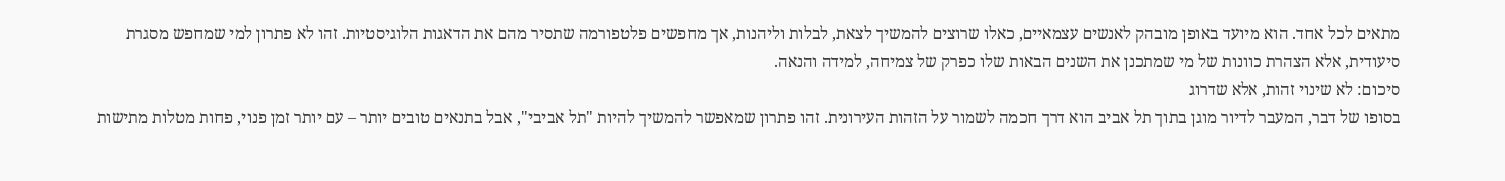מתאים לכל אחד. הוא מיועד באופן מובהק לאנשים עצמאיים, כאלו שרוצים להמשיך לצאת, לבלות וליהנות, אך מחפשים פלטפורמה שתסיר מהם את הדאגות הלוגיסטיות. זהו לא פתרון למי שמחפש מסגרת סיעודית, אלא הצהרת כוונות של מי שמתכנן את השנים הבאות שלו כפרק של צמיחה, למידה והנאה.
סיכום: לא שינוי זהות, אלא שדרוג
בסופו של דבר, המעבר לדיור מוגן בתוך תל אביב הוא דרך חכמה לשמור על הזהות העירונית. זהו פתרון שמאפשר להמשיך להיות "תל אביבי", אבל בתנאים טובים יותר – עם יותר זמן פנוי, פחות מטלות מתישות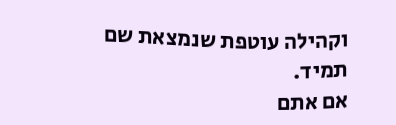וקהילה עוטפת שנמצאת שם תמיד.
אם אתם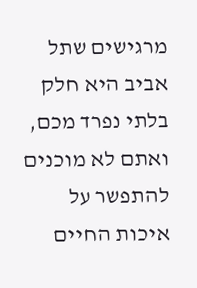מרגישים שתל אביב היא חלק בלתי נפרד מכם, ואתם לא מוכנים להתפשר על איכות החיים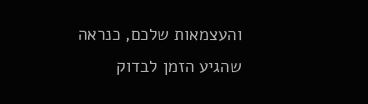והעצמאות שלכם, כנראה שהגיע הזמן לבדוק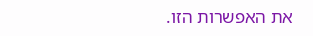את האפשרות הזו.